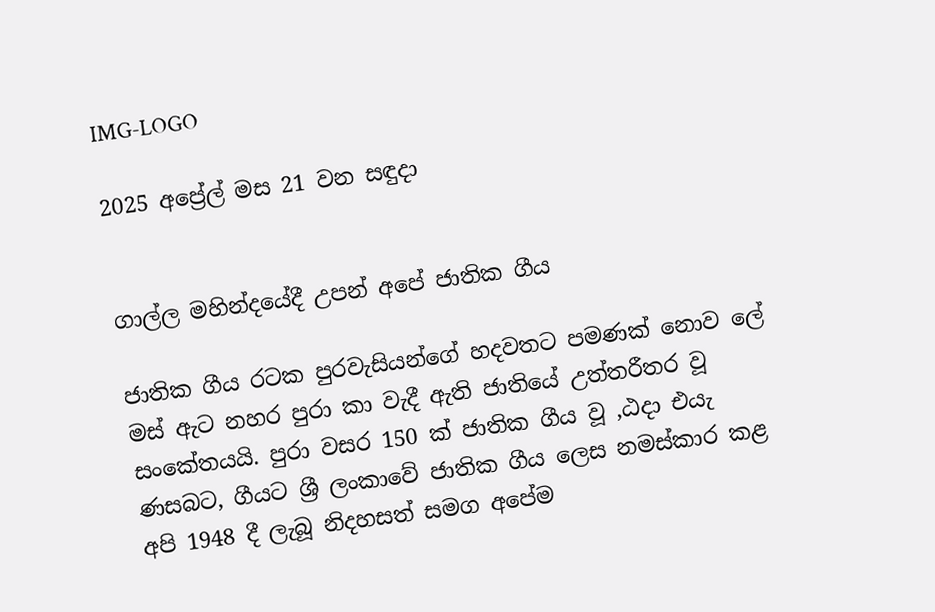IMG-LOGO

2025 අප්‍රේල් මස 21 වන සඳුදා


ගාල්ල මහින්දයේදී උපන් අපේ ජාතික ගීය

ජාතික ගීය රටක පුරවැසියන්ගේ හදවතට පමණක් නොව ලේ මස් ඇට නහර පුරා කා වැදී ඇති ජාතියේ උත්තරීතර වූ සංකේතයයි. පුරා වසර 150 ක් ජාතික ගීය වූ ,ඨදා එයැ ණසබට, ගීයට ශ්‍රී ලංකාවේ ජාතික ගීය ලෙස නමස්කාර කළ අපි 1948 දී ලැබූ නිදහසත් සමග අපේම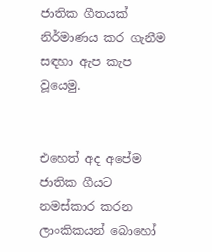ජාතික ගීතයක් නිර්මාණය කර ගැනීම සඳහා ඇප කැප වූයෙමු.


එහෙත් අද අපේම ජාතික ගීයට නමස්කාර කරන ලාංකිකයන් බොහෝ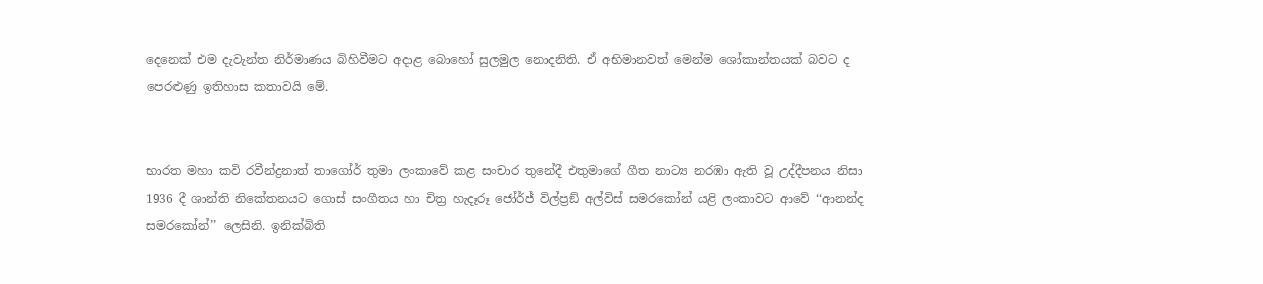දෙනෙක් එම දැවැන්ත නිර්මාණය බිහිවීමට අදාළ බොහෝ සුලමුල නොදනිති. ඒ අභිමානවත් මෙන්ම ශෝකාන්තයක් බවට ද පෙරළුණු ඉතිහාස කතාවයි මේ.


භාරත මහා කවි රවීන්ද්‍රනාත් තාගෝර් තුමා ලංකාවේ කළ සංචාර තුනේදී එතුමාගේ ගීත නාට්‍ය නරඹා ඇති වූ උද්දීපනය නිසා 1936 දී ශාන්ති නිකේතනයට ගොස් සංගීතය හා චිත්‍ර හැදෑරූ ජෝර්ජ් විල්ප්‍රඞ් අල්විස් සමරකෝන් යළි ලංකාවට ආවේ ‘‘ආනන්ද සමරකෝන්’’ ලෙසිනි. ඉනික්බිති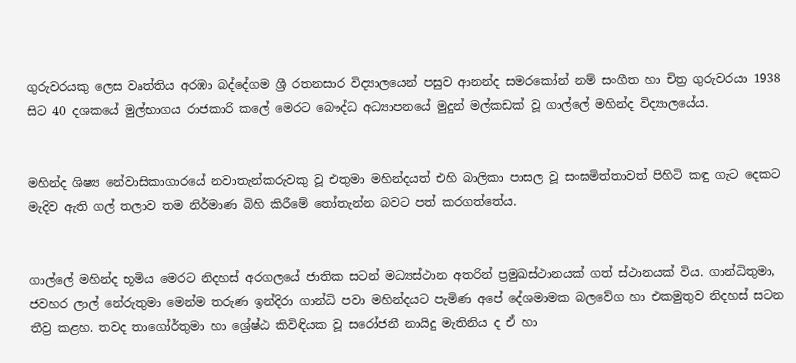ගුරුවරයකු ලෙස වෘත්තිය අරඹා බද්දේගම ශ්‍රී රතනසාර විද්‍යාලයෙන් පසුව ආනන්ද සමරකෝන් නම් සංගීත හා චිත්‍ර ගුරුවරයා 1938 සිට 40 දශකයේ මුල්භාගය රාජකාරි කලේ මෙරට බෞද්ධ අධ්‍යාපනයේ මුදුන් මල්කඩක් වූ ගාල්ලේ මහින්ද විද්‍යාලයේය.


මහින්ද ශිෂ්‍ය නේවාසිකාගාරයේ නවාතැන්කරුවකු වූ එතුමා මහින්දයත් එහි බාලිකා පාසල වූ සංඝමිත්තාවත් පිහිටි කඳු ගැට දෙකට මැදිව ඇති ගල් තලාව තම නිර්මාණ බිහි කිරීමේ තෝතැන්න බවට පත් කරගත්තේය.


ගාල්ලේ මහින්ද භූමිය මෙරට නිදහස් අරගලයේ ජාතික සටන් මධ්‍යස්ථාන අතරින් ප්‍රමුඛස්ථානයක් ගත් ස්ථානයක් විය. ගාන්ධිතුමා, ජවහර ලාල් නේරුතුමා මෙන්ම තරුණ ඉන්දිරා ගාන්ධි පවා මහින්දයට පැමිණ අපේ දේශමාමක බලවේග හා එකමුතුව නිදහස් සටන තීව්‍ර කළහ. තවද තාගෝර්තුමා හා ශ්‍රේෂ්ඨ කිවිඳියක වූ සරෝජනී නායිදු මැතිනිය ද ඒ හා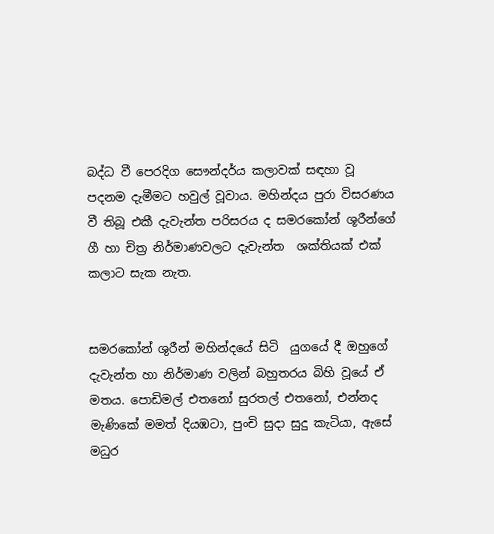බද්ධ වී පෙරදිග සෞන්දර්ය කලාවක් සඳහා වූ පදනම දැමීමට හවුල් වූවාය. මහින්දය පුරා විසරණය වී තිබූ එකී දැවැන්ත පරිසරය ද සමරකෝන් ශූරීන්ගේ ගී හා චිත්‍ර නිර්මාණවලට දැවැන්ත  ශක්තියක් එක් කලාට සැක නැත.


සමරකෝන් ශුරීන් මහින්දයේ සිටි  යුගයේ දී ඔහුගේ දැවැන්ත හා නිර්මාණ වලින් බහුතරය බිහි වූයේ ඒ මතය. පොඩිමල් එතනෝ සුරතල් එතනෝ, එන්නද මැණිකේ මමත් දියඹටා, පුංචි සුදා සුදු කැටියා, ඇසේ මධුර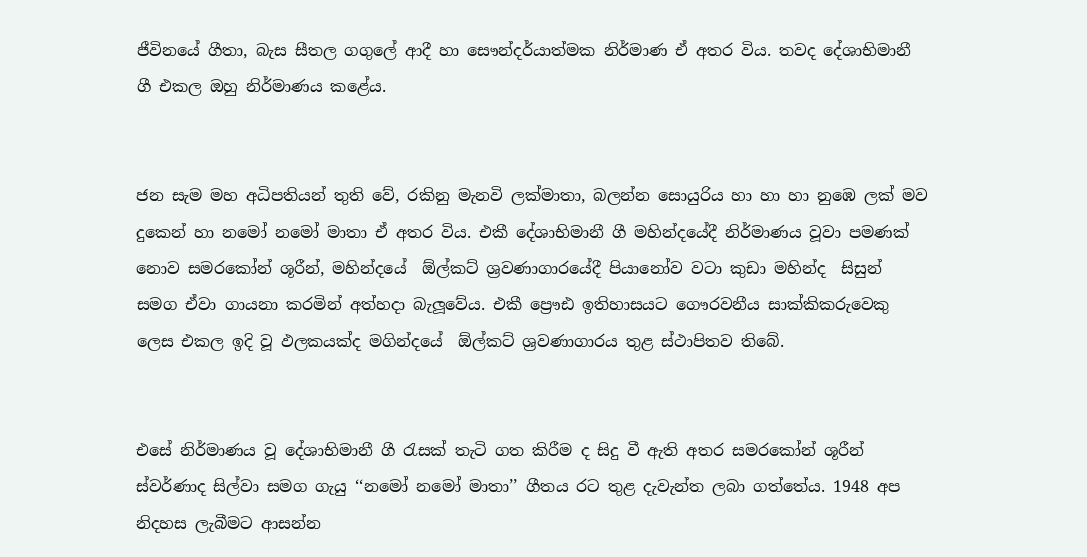ජීවිනයේ ගීතා, බැස සීතල ගගුලේ ආදී හා සෞන්දර්යාත්මක නිර්මාණ ඒ අතර විය. තවද දේශාභිමානී ගී එකල ඔහු නිර්මාණය කළේය.


ජන සැම මහ අධිපතියන් තුති වේ, රකිනු මැනවි ලක්මාතා, බලන්න සොයුරිය හා හා හා නුඹෙ ලක් මව දුකෙන් හා නමෝ නමෝ මාතා ඒ අතර විය. එකී දේශාභිමානී ගී මහින්දයේදී නිර්මාණය වූවා පමණක් නොව සමරකෝන් ශූරීන්, මහින්දයේ  ඕල්කට් ශ්‍රවණාගාරයේදී පියානෝව වටා කුඩා මහින්ද  සිසුන් සමග ඒවා ගායනා කරමින් අත්හදා බැලූවේය. එකී ප්‍රෞඪ ඉතිහාසයට ගෞරවනීය සාක්කිකරුවෙකු ලෙස එකල ඉදි වූ ඵලකයක්ද මගින්දයේ  ඕල්කට් ශ්‍රවණාගාරය තුළ ස්ථාපිතව තිබේ.


එසේ නිර්මාණය වූ දේශාභිමානී ගී රැසක් තැටි ගත කිරීම ද සිදු වී ඇති අතර සමරකෝන් ශූරීන් ස්වර්ණාද සිල්වා සමග ගැයු ‘‘නමෝ නමෝ මාතා’’ ගීතය රට තුළ දැවැන්ත ලබා ගත්තේය. 1948 අප නිදහස ලැබීමට ආසන්න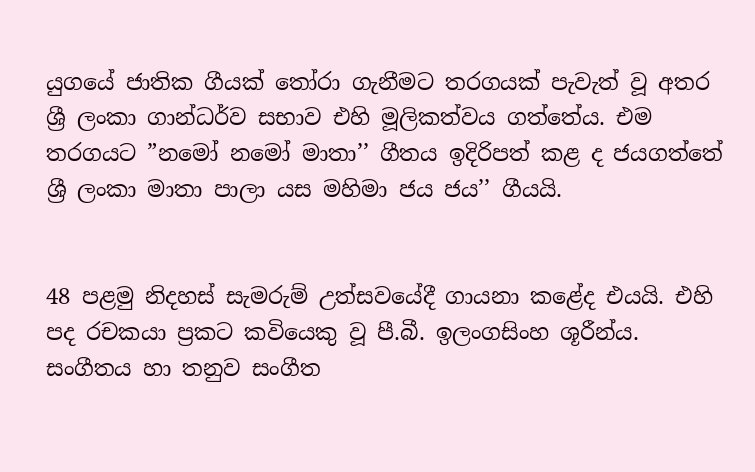යුගයේ ජාතික ගීයක් තෝරා ගැනීමට තරගයක් පැවැත් වූ අතර ශ්‍රී ලංකා ගාන්ධර්ව සභාව එහි මූලිකත්වය ගත්තේය. එම තරගයට ”නමෝ නමෝ මාතා’’ ගීතය ඉදිරිපත් කළ ද ජයගත්තේ ශ්‍රී ලංකා මාතා පාලා යස මහිමා ජය ජය’’ ගීයයි.


48 පළමු නිදහස් සැමරුම් උත්සවයේදී ගායනා කළේද එයයි. එහි පද රචකයා ප්‍රකට කවියෙකු වූ පී.බී. ඉලංගසිංහ ශූරීන්ය. සංගීතය හා තනුව සංගීත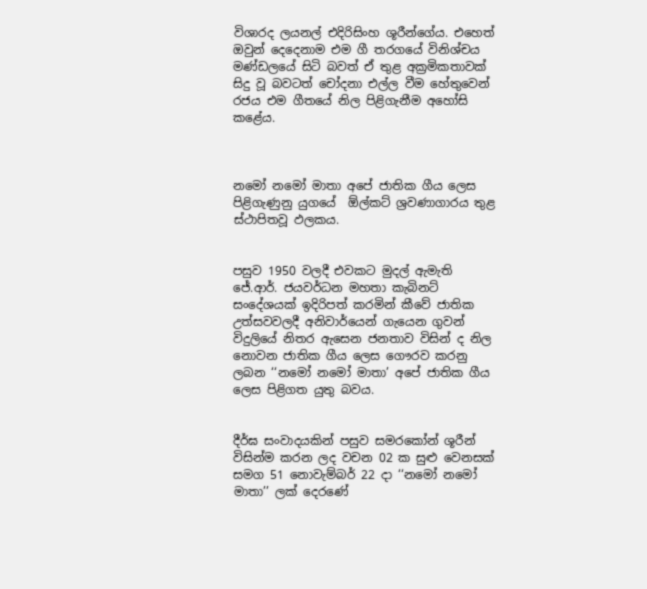විශාරද ලයනල් එදිරිසිංහ ශූරීන්ගේය. එහෙත් ඔවුන් දෙදෙනාම එම ගී තරගයේ විනිශ්චය මණ්ඩලයේ සිටි බවත් ඒ තුළ අක්‍රමිකතාවක් සිදු වූ බවටත් චෝදනා එල්ල වීම හේතුවෙන් රජය එම ගීතයේ නිල පිළිගැනීම අහෝසි කළේය.



නමෝ නමෝ මාතා අපේ ජාතික ගීය ලෙස පිළිගැණුනු යුගයේ  ඕල්කට් ශ්‍රවණාගාරය තුළ ස්ථාපිතවූ ඵලකය.


පසුව 1950 වලදී එවකට මුදල් ඇමැති ජේ.ආර්. ජයවර්ධන මහතා කැබිනට් සංදේශයක් ඉදිරිපත් කරමින් කීවේ ජාතික උත්සවවලදී අනිවාර්යෙන් ගැයෙන ගුවන් විදුලියේ නිතර ඇසෙන ජනතාව විසින් ද නිල නොවන ජාතික ගීය ලෙස ගෞරව කරනු ලබන ‘‘නමෝ නමෝ මාතා’ අපේ ජාතික ගීය ලෙස පිළිගත යුතු බවය.


දීර්ඝ සංවාදයකින් පසුව සමරකෝන් ශූරීන් විසින්ම කරන ලද වචන 02 ක සුළු වෙනසක් සමග 51 නොවැම්බර් 22 දා ‘‘නමෝ නමෝ මාතා’’ ලක් දෙරණේ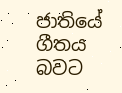ජාතියේ ගීතය බවට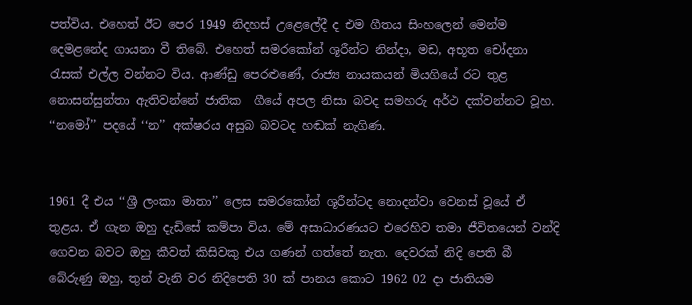පත්විය. එහෙත් ඊට පෙර 1949 නිදහස් උළෙලේදී ද එම ගීතය සිංහලෙන් මෙන්ම දෙමළනේද ගායනා වී තිබේ. එහෙත් සමරකෝන් ශූරීන්ට නින්දා, මඩ, අභූත චෝදනා රැසක් එල්ල වන්නට විය. ආණ්ඩු පෙරළුණේ, රාජ්‍ය නායකයන් මියගියේ රට තුළ නොසන්සුන්තා ඇතිවන්නේ ජාතික  ගීයේ අපල නිසා බවද සමහරු අර්ථ දක්වන්නට වූහ. ‘‘නමෝ’’ පදයේ ‘‘න’’ අක්ෂරය අසුබ බවටද හඬක් නැගිණ.


1961 දී එය ‘‘ශ්‍රී ලංකා මාතා’’ ලෙස සමරකෝන් ශූරීන්ටද නොදන්වා වෙනස් වූයේ ඒ තුළය. ඒ ගැන ඔහු දැඩිසේ කම්පා විය. මේ අසාධාරණයට එරෙහිව තමා ජීවිතයෙන් වන්දි ගෙවන බවට ඔහු කීවත් කිසිවකු එය ගණන් ගත්තේ නැත. දෙවරක් නිදි පෙති බී බේරුණු ඔහු, තුන් වැනි වර නිදිපෙති 30 ක් පානය කොට 1962 02 දා ජාතියම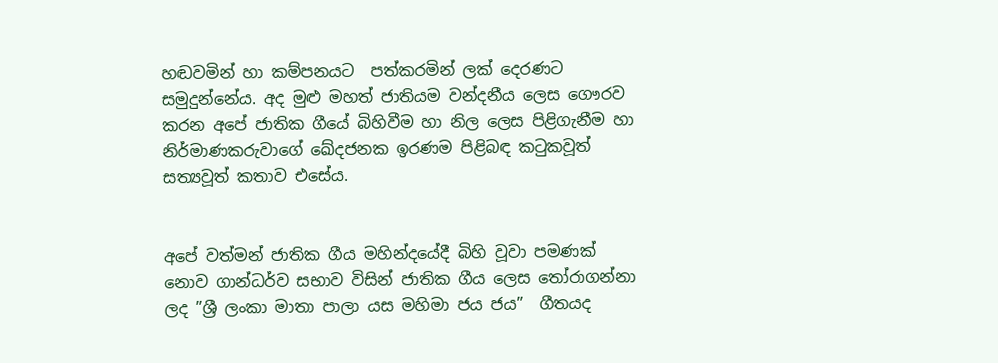හඬවමින් හා කම්පනයට  පත්කරමින් ලක් දෙරණට සමුදුන්නේය. අද මුළු මහත් ජාතියම වන්දනීය ලෙස ගෞරව කරන අපේ ජාතික ගීයේ බිහිවීම හා නිල ලෙස පිළිගැනීම හා නිර්මාණකරුවාගේ ඛේදජනක ඉරණම පිළිබඳ කටුකවූත් සත්‍යවූත් කතාව එසේය.


අපේ වත්මන් ජාතික ගීය මහින්දයේදී බිහි වූවා පමණක් නොව ගාන්ධර්ව සභාව විසින් ජාතික ගීය ලෙස තෝරාගන්නා ලද ”ශ්‍රී ලංකා මාතා පාලා යස මහිමා ජය ජය”  ගීතයද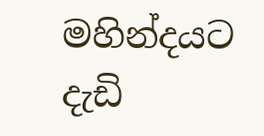මහින්දයට දැඩි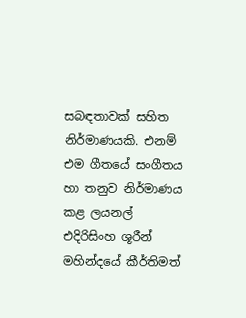සබඳතාවක් සහිත නිර්මාණයකි. එනම් එම ගීතයේ සංගීතය හා තනුව නිර්මාණය කළ ලයනල් එදිරිසිංහ ශූරීන් මහින්දයේ කීර්තිමත්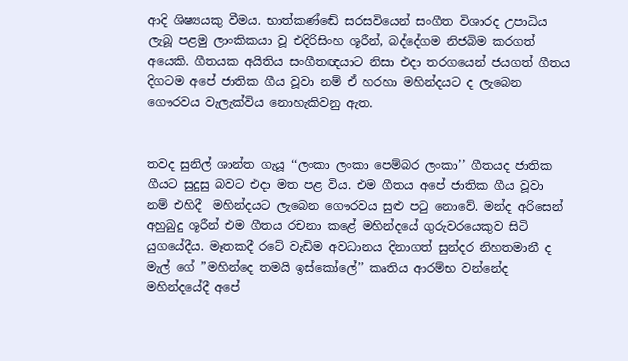ආදි ශිෂ්‍යයකු වීමය. භාත්කණ්ඬේ සරසවියෙන් සංගීත විශාරද උපාධිය ලැබූ පළමු ලාංකිකයා වූ එදිරිසිංහ ශූරීන්, බද්දේගම නිජබිම කරගත් අයෙකි. ගීතයක අයිතිය සංගීතඥයාට නිසා එදා තරගයෙන් ජයගත් ගීතය දිගටම අපේ ජාතික ගීය වූවා නම් ඒ හරහා මහින්දයට ද ලැබෙන ගෞරවය වැලැක්විය නොහැකිවනු ඇත.


තවද සුනිල් ශාන්ත ගැයූ ‘‘ලංකා ලංකා පෙම්බර ලංකා’’ ගීතයද ජාතික ගීයට සුදුසු බවට එදා මත පළ විය. එම ගීතය අපේ ජාතික ගීය වූවා නම් එහිදී  මහින්දයට ලැබෙන ගෞරවය සුළු පටු නොවේ. මන්ද අරිසෙන් අහුබුදු ශූරීන් එම ගීතය රචනා කළේ මහින්දයේ ගුරුවරයෙකුව සිටි යුගයේදීය. මෑතකදී රටේ වැඩිම අවධානය දිනාගත් සුන්දර නිහතමානී ද මැල් ගේ ”මහින්දෙ තමයි ඉස්කෝලේ’’ කෘතිය ආරම්භ වන්නේද මහින්දයේදී අපේ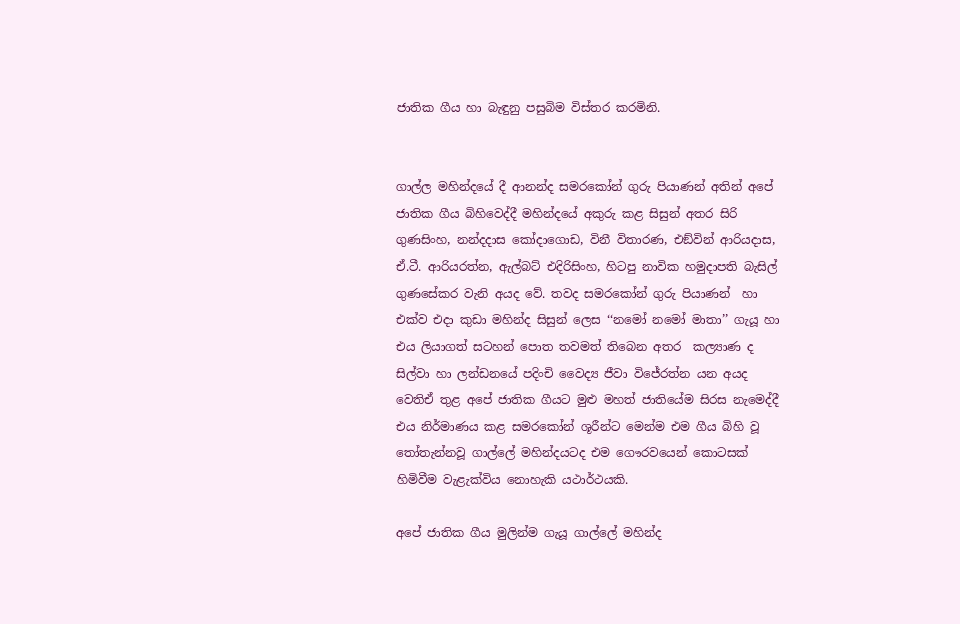ජාතික ගීය හා බැඳුනු පසුබිම විස්තර කරමිනි.


ගාල්ල මහින්දයේ දී ආනන්ද සමරකෝන් ගුරු පියාණන් අතින් අපේ ජාතික ගීය බිහිවෙද්දී මහින්දයේ අකුරු කළ සිසුන් අතර සිරි ගුණසිංහ, නන්දදාස කෝදාගොඩ, විනී විතාරණ, එඞ්වින් ආරියදාස, ඒ.ටී. ආරියරත්න, ඇල්බට් එදිරිසිංහ, හිටපු නාවික හමුදාපති බැසිල් ගුණසේකර වැනි අයද වේ. තවද සමරකෝන් ගුරු පියාණන්  හා එක්ව එදා කුඩා මහින්ද සිසුන් ලෙස ‘‘නමෝ නමෝ මාතා’’ ගැයූ හා එය ලියාගත් සටහන් පොත තවමත් තිබෙන අතර  කල්‍යාණ ද සිල්වා හා ලන්ඩනයේ පදිංචි වෛද්‍ය ජීවා විජේරත්න යන අයද වෙතිඒ තුළ අපේ ජාතික ගීයට මුළු මහත් ජාතියේම සිරස නැමෙද්දී එය නිර්මාණය කළ සමරකෝන් ශූරීන්ට මෙන්ම එම ගීය බිහි වූ තෝතැන්නවූ ගාල්ලේ මහින්දයටද එම ගෞරවයෙන් කොටසක් හිමිවීම වැළැක්විය නොහැකි යථාර්ථයකි.

අපේ ජාතික ගීය මුලින්ම ගැයූ ගාල්ලේ මහින්ද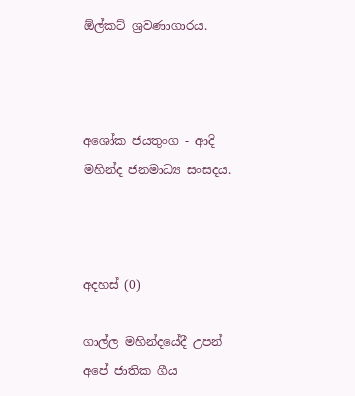ඕල්කට් ශ්‍රවණාගාරය.



අශෝක ජයතුංග - ආදි මහින්ද ජනමාධ්‍ය සංසදය.



අදහස් (0)

ගාල්ල මහින්දයේදී උපන් අපේ ජාතික ගීය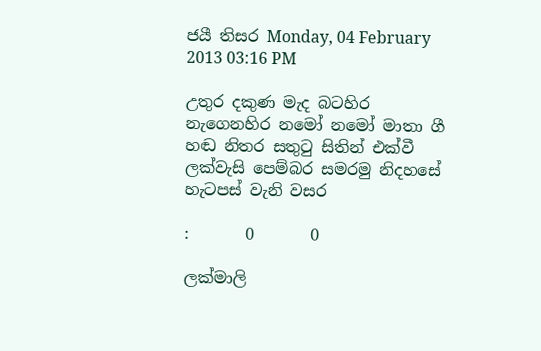ජයී තිසර Monday, 04 February 2013 03:16 PM

උතුර දකුණ මැද බටහිර නැගෙනහිර නමෝ නමෝ මාතා ගී හඬ නිතර සතුටු සිතින් එක්වී ලක්වැසි පෙම්බර සමරමු නිදහසේ හැටපස් වැනි වසර

:       0       0

ලක්මාලි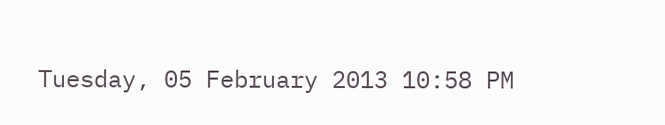Tuesday, 05 February 2013 10:58 PM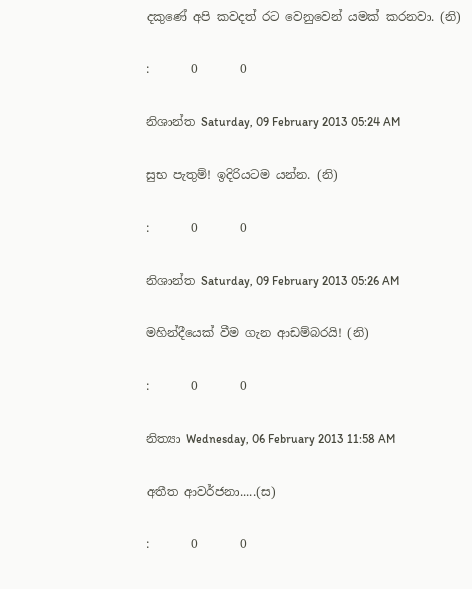දකුණේ අපි කවදත් රට වෙනුවෙන් යමක් කරනවා. (නි)

:       0       0

නිශාන්ත Saturday, 09 February 2013 05:24 AM

සුභ පැතුම්! ඉදිරියටම යන්න. (නි)

:       0       0

නිශාන්ත Saturday, 09 February 2013 05:26 AM

මහින්දීයෙක් වීම ගැන ආඩම්බරයි! (නි)

:       0       0

නිත්‍යා Wednesday, 06 February 2013 11:58 AM

අතීත ආවර්ජනා.....(ස)

:       0       0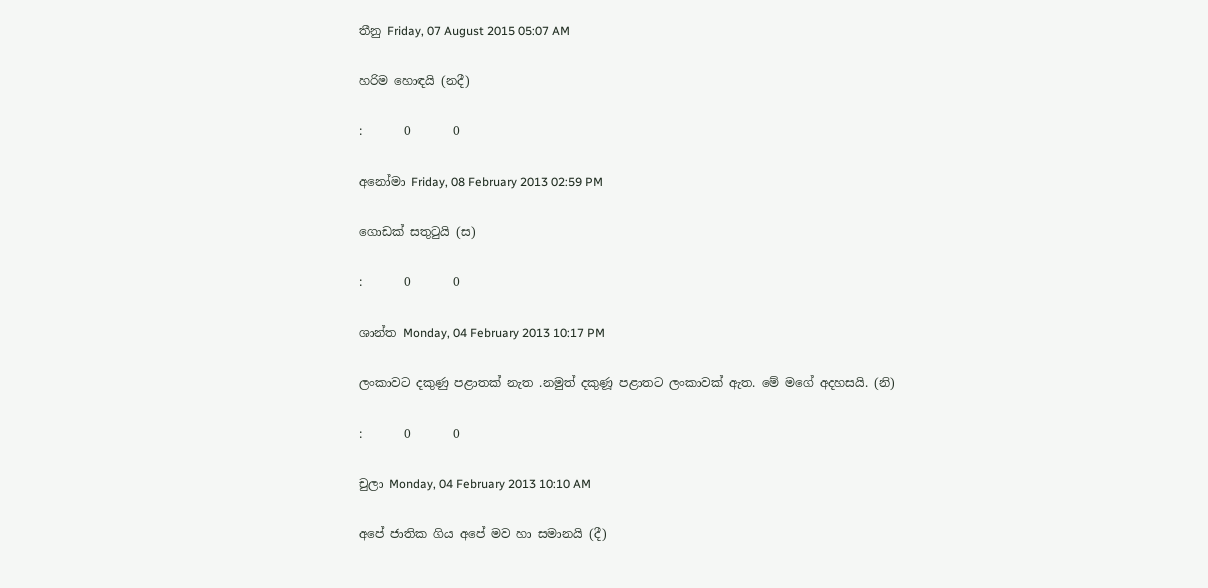තීනු Friday, 07 August 2015 05:07 AM

හරිම හොඳයි (නදී)

:       0       0

අනෝමා Friday, 08 February 2013 02:59 PM

ගොඩක් සතුටුයි (ස)

:       0       0

ශාන්ත Monday, 04 February 2013 10:17 PM

ලංකාවට දකුණු පළාතක් නැත .නමුත් දකුණූ පළාතට ලංකාවක් ඇත. මේ මගේ අදහසයි. (නි)

:       0       0

චුලා Monday, 04 February 2013 10:10 AM

අපේ ජාතික ගිය අපේ මව හා සමානයි (දී)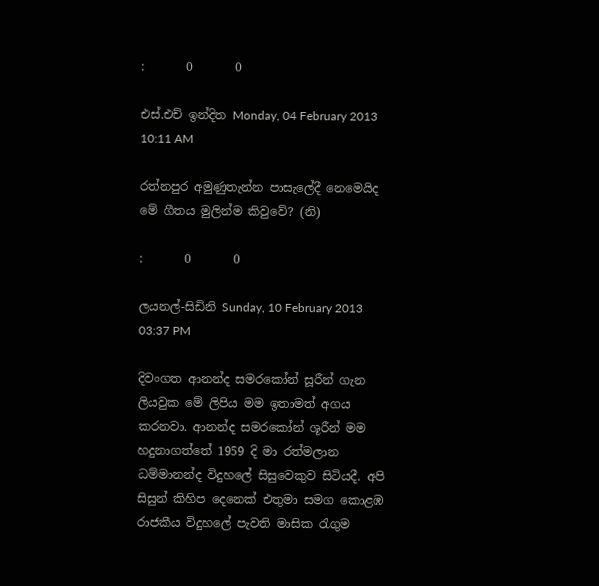:       0       0

එස්.එච් ඉන්දිත Monday, 04 February 2013 10:11 AM

රත්නපුර අමුණුතැන්න පාසැලේදී නෙමෙයිද මේ ගීතය මුලින්ම කිවුවේ? (නි)

:       0       0

ලයනල්-සිඩිනි Sunday, 10 February 2013 03:37 PM

දිවංගත ආනන්ද සමරකෝන් සූරීන් ගැන ලියවුක මේ ලිපිය මම ඉතාමත් අගය කරනවා. ආනන්ද සමරකෝන් ශූරීන් මම හදුනාගත්තේ 1959 දි මා රත්මලාන ධම්මානන්ද විදුහලේ සිසුවෙකුව සිටියදී. අපි සිසුන් කිහිප දෙනෙක් එතුමා සමග කොළඹ රාජකීය විදුහලේ පැවති මාසික රැගුම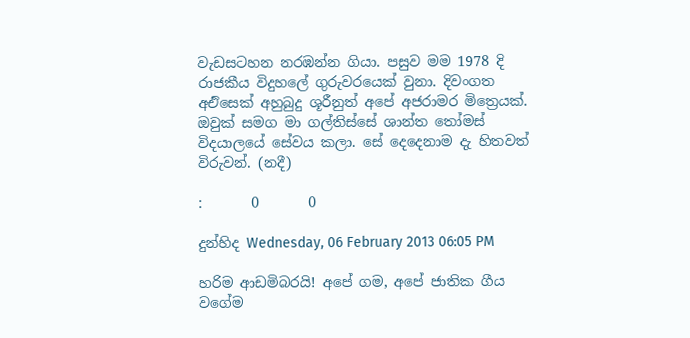වැඩසටහන නරඹන්න ගියා. පසුව මම 1978 දි රාජකීය විදුහලේ ගුරුවරයෙක් වුනා. දිවංගත අඑිසෙක් අහුබුදු ශූරීනුත් අපේ අජරාමර මිත්‍රෙයක්. ඔවුක් සමග මා ගල්තිස්සේ ශාන්ත තෝමස් විදයාලයේ සේවය කලා. සේ දෙදෙනාම දැ හිතවත් විරුවන්. (නදී)

:       0       0

දුන්හිද Wednesday, 06 February 2013 06:05 PM

හරිම ආඩමිබරයි! අපේ ගම, අපේ ජාතික ගීය වගේම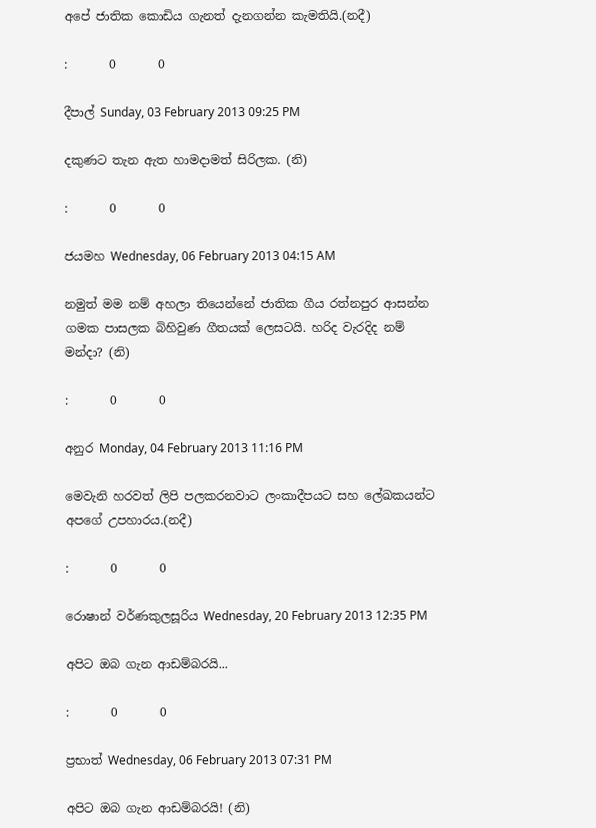අපේ ජාතික කොඩිය ගැනත් දැනගන්න කැමතියි.(නදී)

:       0       0

දීපාල් Sunday, 03 February 2013 09:25 PM

දකුණට තැන ඇත හාමදාමත් සිරිලක. (නි)

:       0       0

ජයමහ Wednesday, 06 February 2013 04:15 AM

නමුත් මම නම් අහලා තියෙන්නේ ජාතික ගීය රත්නපුර ආසන්න ගමක පාසලක බිහිවුණ ගීතයක් ලෙසටයි. හරිද වැරදිද නම් මන්දා? (නි)

:       0       0

අනුර Monday, 04 February 2013 11:16 PM

මෙවැනි හරවත් ලිපි පලකරනවාට ලංකාදීපයට සහ ලේඛකයන්ට අපගේ උපහාරය.(නදී)

:       0       0

රොෂාන් වර්ණකුලසූරිය Wednesday, 20 February 2013 12:35 PM

අපිට ඔබ ගැන ආඩම්බරයි...

:       0       0

ප්‍රභාත් Wednesday, 06 February 2013 07:31 PM

අපිට ඔබ ගැන ආඩම්බරයි! (නි)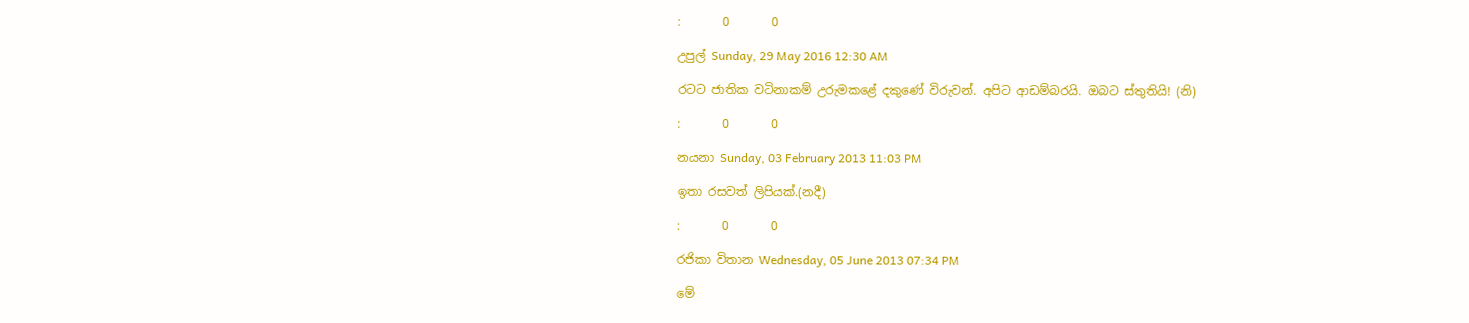:       0       0

උපුල් Sunday, 29 May 2016 12:30 AM

රටට ජාතික වටිනාකම් උරුමකළේ දකුණේ විරුවන්. අපිට ආඩම්බරයි. ඔබට ස්තුතියි! (නි)

:       0       0

නයනා Sunday, 03 February 2013 11:03 PM

ඉතා රසවත් ලිපියක්.(නදී)

:       0       0

රජිකා විතාන Wednesday, 05 June 2013 07:34 PM

මේ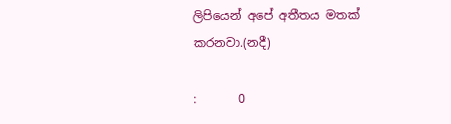ලිපියෙන් අපේ අතීතය මතක් කරනවා.(නදී)

:       0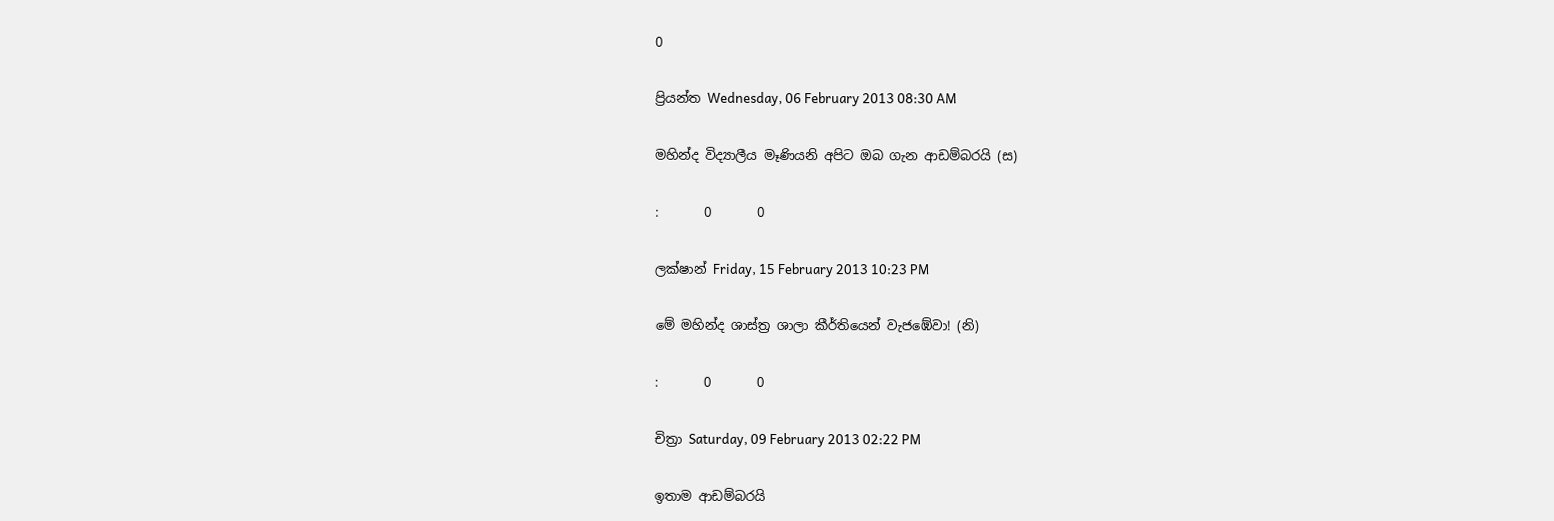0

ප්‍රියන්ත Wednesday, 06 February 2013 08:30 AM

මහින්ද විද්‍යාලීය මෑණියනි අපිට ඔබ ගැන ආඩම්බරයි (ස)

:       0       0

ලක්ෂාන් Friday, 15 February 2013 10:23 PM

මේ මහින්ද ශාස්ත්‍ර ශාලා කීර්තියෙන් වැජඹේවා! (නි)

:       0       0

චිත්‍රා Saturday, 09 February 2013 02:22 PM

ඉතාම ආඩම්බරයි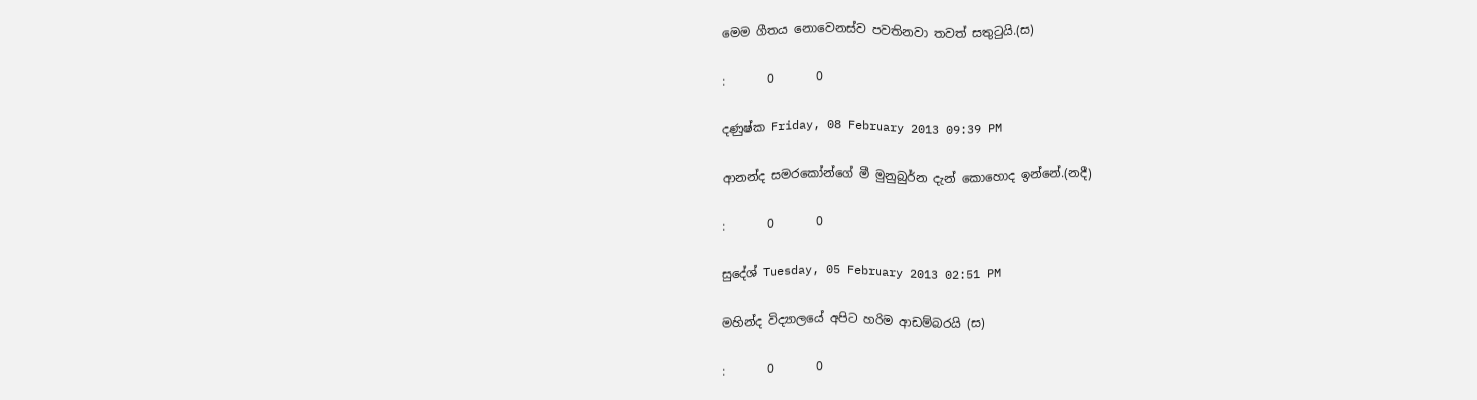මෙම ගීතය නොවෙනස්ව පවතිනවා තවත් සතුටුයි.(ස)

:       0       0

දණුෂ්ක Friday, 08 February 2013 09:39 PM

ආනන්ද සමරකෝන්ගේ මී මුනුබුර්න දැන් කොහොද ඉන්නේ.(නදී)

:       0       0

සුදේශ් Tuesday, 05 February 2013 02:51 PM

මහින්ද විද්‍යාලයේ අපිට හරිම ආඩම්බරයි (ස)

:       0       0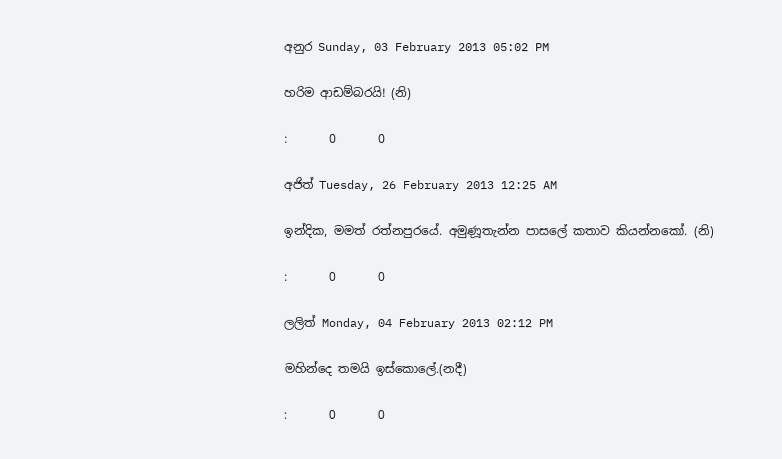අනුර Sunday, 03 February 2013 05:02 PM

හරිම ආඩම්බරයි! (නි)

:       0       0

අජිත් Tuesday, 26 February 2013 12:25 AM

ඉන්දික, මමත් රත්නපුරයේ. අමුණූතැන්න පාසලේ කතාව කියන්නකෝ. (නි)

:       0       0

ලලිත් Monday, 04 February 2013 02:12 PM

මහින්දෙ තමයි ඉස්කොලේ.(නදී)

:       0       0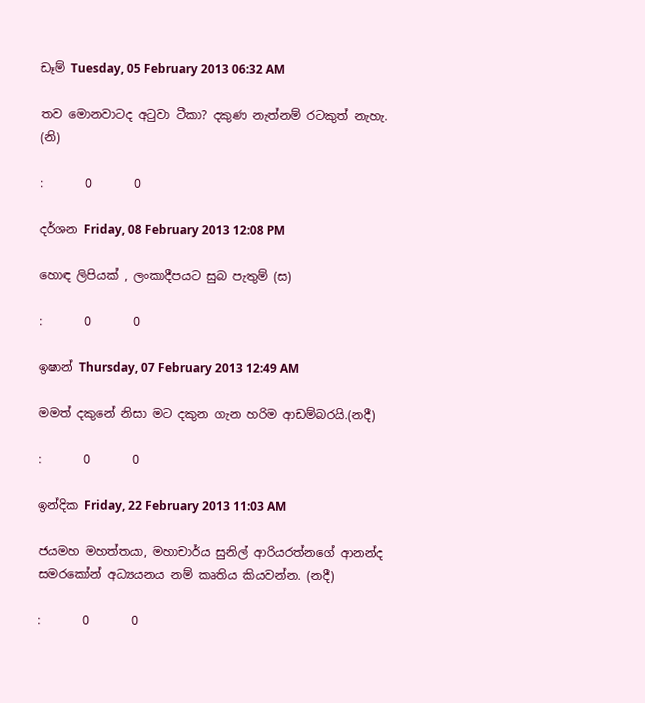ඩෑම් Tuesday, 05 February 2013 06:32 AM

තව මොනවාටද අටුවා ටීකා? දකුණ නැත්නම් රටකුත් නැහැ. (නි)

:       0       0

දර්ශන Friday, 08 February 2013 12:08 PM

හොඳ ලිපියක් , ලංකාදීපයට සුබ පැතුම් (ස)

:       0       0

ඉෂාන් Thursday, 07 February 2013 12:49 AM

මමත් දකුනේ නිසා මට දකුන ගැන හරිම ආඩම්බරයි.(නදී)

:       0       0

ඉන්දික Friday, 22 February 2013 11:03 AM

ජයමහ මහත්තයා, මහාචාර්ය සුනිල් ආරියරත්නගේ ආනන්ද සමරකෝන් අධ්‍යයනය නම් කෘතිය කියවන්න. (නදී)

:       0       0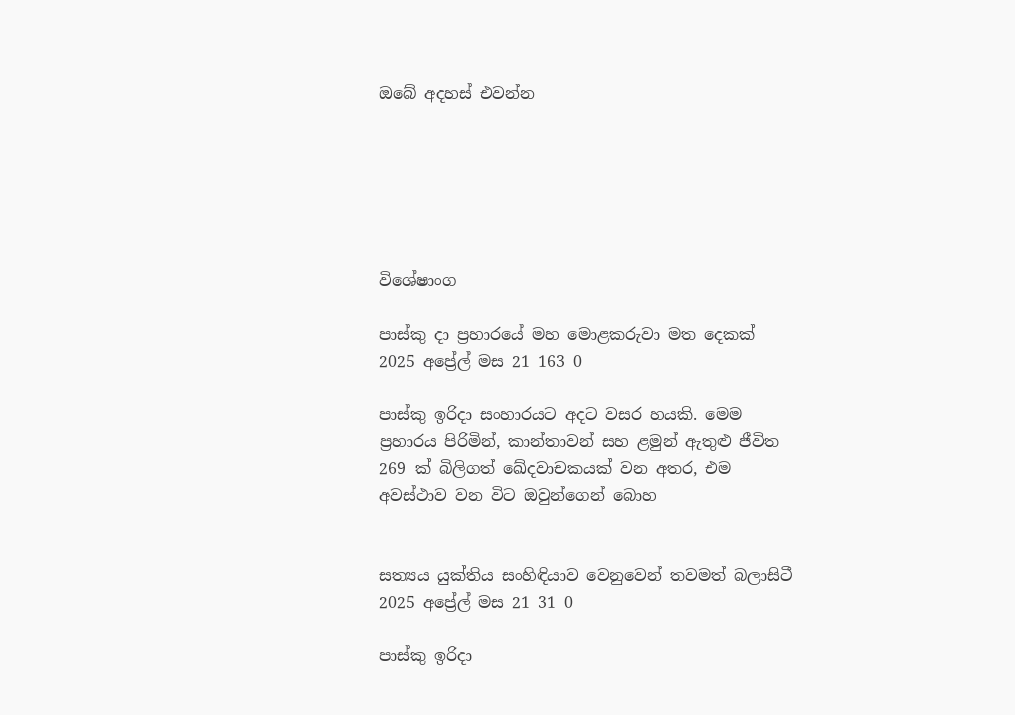ඔබේ අදහස් එවන්න






විශේෂාංග

පාස්කු දා ප්‍රහාරයේ මහ මොළකරුවා මත දෙකක්
2025 අප්‍රේල් මස 21 163 0

පාස්කු ඉරිදා සංහාරයට අදට වසර හයකි. මෙම ප්‍රහාරය පිරිමින්, කාන්තාවන් සහ ළමුන් ඇතුළු ජීවිත 269 ක් බිලිගත් ඛේදවාචකයක් වන අතර, එම අවස්ථාව වන විට ඔවුන්ගෙන් බොහ


සත්‍යය යුක්තිය සංහිඳියාව වෙනුවෙන් තවමත් බලාසිටී
2025 අප්‍රේල් මස 21 31 0

පාස්කු ඉරිදා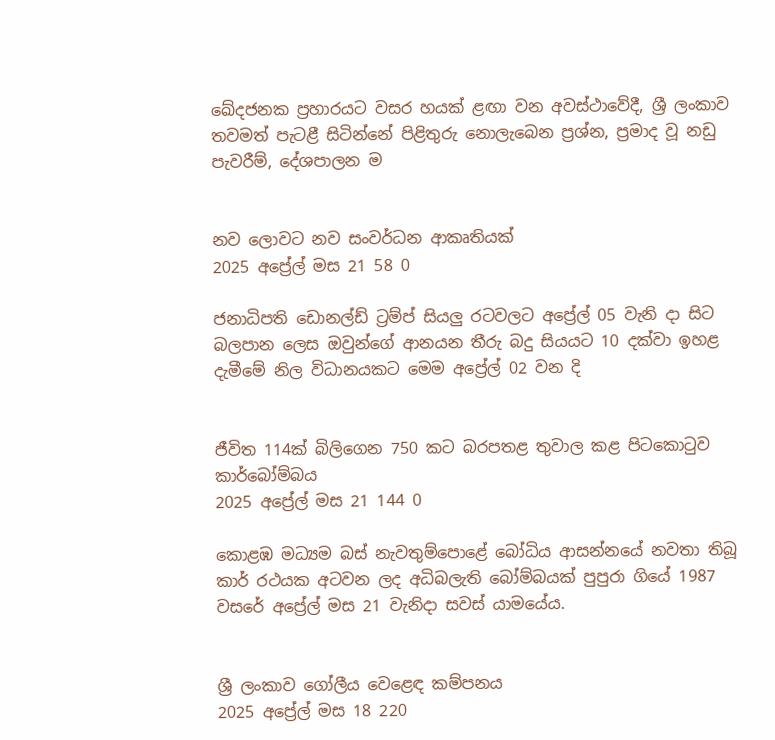ඛේදජනක ප්‍රහාරයට වසර හයක් ළඟා වන අවස්ථාවේදී, ශ්‍රී ලංකාව තවමත් පැටළී සිටින්නේ පිළිතුරු නොලැබෙන ප්‍රශ්න, ප්‍රමාද වූ නඩු පැවරීම්, දේශපාලන ම


නව ලොවට නව සංවර්ධන ආකෘතියක්
2025 අප්‍රේල් මස 21 58 0

ජනාධිපති ඩොනල්ඩ් ට්‍රම්ප් සියලු‍ රටවලට අප්‍රේල් 05 වැනි දා සිට බලපාන ලෙස ඔවුන්ගේ ආනයන තීරු බදු සියයට 10 දක්වා ඉහළ දැමීමේ නිල විධානයකට මෙම අප්‍රේල් 02 වන දි


ජීවිත 114ක් බිලිගෙන 750 කට බරපතළ තුවාල කළ පිටකොටුව කාර්බෝම්බය
2025 අප්‍රේල් මස 21 144 0

කොළඹ මධ්‍යම බස් නැවතුම්පොළේ බෝධිය ආසන්නයේ නවතා තිබූ කාර් රථයක අටවන ලද අධිබලැති බෝම්බයක් පුපුරා ගියේ 1987 වසරේ අප්‍රේල් මස 21 වැනිදා සවස් යාමයේය.


ශ්‍රී ලංකාව ගෝලීය වෙළෙඳ කම්පනය
2025 අප්‍රේල් මස 18 220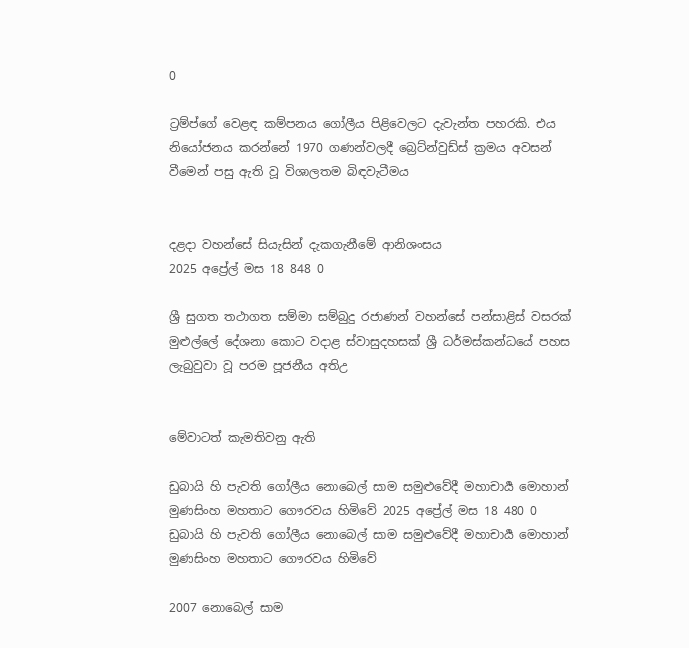0

ට්‍රම්ප්ගේ වෙළඳ කම්පනය ගෝලීය පිළිවෙලට දැවැන්ත පහරකි. එය නියෝජනය කරන්නේ 1970 ගණන්වලදී බ්‍රෙට්න්වුඩ්ස් ක්‍රමය අවසන් වීමෙන් පසු ඇති වූ විශාලතම බිඳවැටීමය


දළදා වහන්සේ සියැසින් දැකගැනීමේ ආනිශංසය
2025 අප්‍රේල් මස 18 848 0

ශ්‍රී සුගත තථාගත සම්මා සම්බුදු රජාණන් වහන්සේ පන්සාළිස් වසරක් මුළුල්ලේ දේශනා කොට වදාළ ස්වාසුදහසක් ශ්‍රී ධර්මස්කන්ධයේ පහස ලැබුවුවා වූ පරම පූජනීය අතිඋ


මේවාටත් කැමතිවනු ඇති

ඩුබායි හි පැවති ගෝලීය නොබෙල් සාම සමුළුවේදී මහාචාර්‍ය මොහාන් මුණසිංහ මහතාට ගෞරවය හිමිවේ 2025 අප්‍රේල් මස 18 480 0
ඩුබායි හි පැවති ගෝලීය නොබෙල් සාම සමුළුවේදී මහාචාර්‍ය මොහාන් මුණසිංහ මහතාට ගෞරවය හිමිවේ

2007 නොබෙල් සාම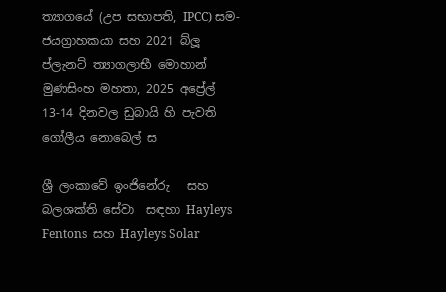ත්‍යාගයේ (උප සභාපති, IPCC) සම-ජයග්‍රාහකයා සහ 2021 බ්ලූ ප්ලැනට් ත්‍යාගලාභී මොහාන් මුණසිංහ මහතා, 2025 අප්‍රේල් 13-14 දිනවල ඩුබායි හි පැවති ගෝලීය නොබෙල් ස

ශ්‍රී ලංකාවේ ඉංජිනේරු   සහ බලශක්ති සේවා  සඳහා Hayleys Fentons  සහ Hayleys Solar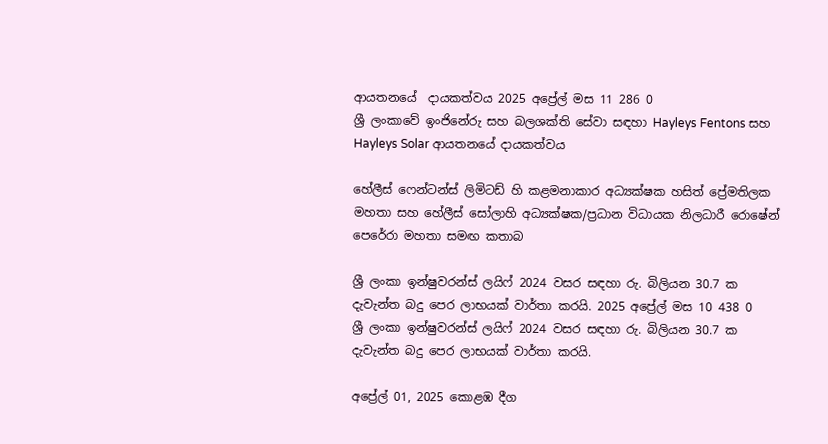ආයතනයේ  දායකත්වය 2025 අප්‍රේල් මස 11 286 0
ශ්‍රී ලංකාවේ ඉංජිනේරු සහ බලශක්ති සේවා සඳහා Hayleys Fentons සහ Hayleys Solar ආයතනයේ දායකත්වය

හේලීස් ෆෙන්ටන්ස් ලිමිටඩ් හි කළමනාකාර අධ්‍යක්ෂක හසිත් ප්‍රේමතිලක මහතා සහ හේලීස් සෝලාහි අධ්‍යක්ෂක/ප්‍රධාන විධායක නිලධාරී රොෂේන් පෙරේරා මහතා සමඟ කතාබ

ශ්‍රී ලංකා ඉන්ෂුවරන්ස් ලයිෆ් 2024 වසර සඳහා රු. බිලියන 30.7 ක දැවැන්ත බදු පෙර ලාභයක් වාර්තා කරයි. 2025 අප්‍රේල් මස 10 438 0
ශ්‍රී ලංකා ඉන්ෂුවරන්ස් ලයිෆ් 2024 වසර සඳහා රු. බිලියන 30.7 ක දැවැන්ත බදු පෙර ලාභයක් වාර්තා කරයි.

අප්‍රේල් 01, 2025 කොළඹ දීග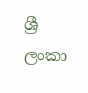ශ්‍රී ලංකා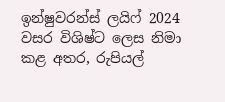ඉන්ෂුවරන්ස් ලයිෆ් 2024 වසර විශිෂ්ට ලෙස නිමා කළ අතර, රුපියල්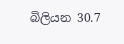බිලියන 30.7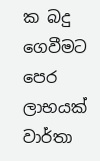ක බදු ගෙවීමට පෙර ලාභයක් වාර්තා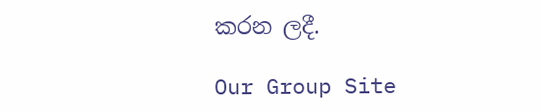කරන ලදී.

Our Group Site